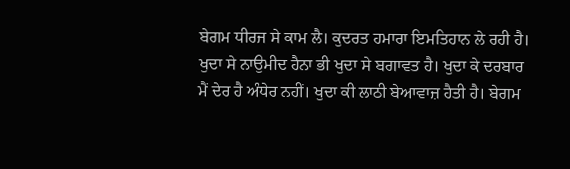ਬੇਗਮ ਧੀਰਜ ਸੇ ਕਾਮ ਲੈ। ਕੁਦਰਤ ਹਮਾਰਾ ਇਮਤਿਹਾਨ ਲੇ ਰਹੀ ਹੈ। ਖੁਦਾ ਸੇ ਨਾਉਮੀਦ ਹੈਨਾ ਭੀ ਖੁਦਾ ਸੇ ਬਗਾਵਤ ਹੈ। ਖੁਦਾ ਕੇ ਦਰਬਾਰ ਮੈਂ ਦੇਰ ਹੈ ਅੰਧੇਰ ਨਹੀਂ। ਖੁਦਾ ਕੀ ਲਾਠੀ ਬੇਆਵਾਜ਼ ਹੈਤੀ ਹੈ। ਬੇਗਮ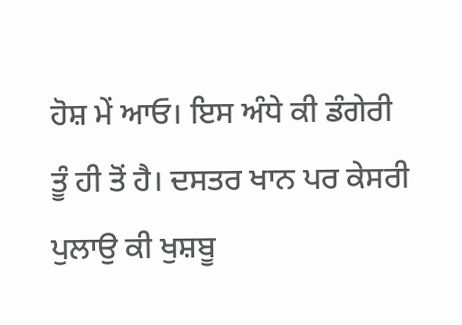ਹੋਸ਼ ਮੇਂ ਆਓ। ਇਸ ਅੰਧੇ ਕੀ ਡੰਗੇਰੀ ਤੂੰ ਹੀ ਤੋਂ ਹੈ। ਦਸਤਰ ਖਾਨ ਪਰ ਕੇਸਰੀ ਪੁਲਾਉ ਕੀ ਖੁਸ਼ਬੂ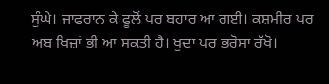ਸੁੰਘੇ। ਜਾਫਰਾਨ ਕੇ ਫੂਲੋਂ ਪਰ ਬਹਾਰ ਆ ਗਈ। ਕਸ਼ਮੀਰ ਪਰ ਅਬ ਖਿਜ਼ਾਂ ਭੀ ਆ ਸਕਤੀ ਹੈ। ਖੁਦਾ ਪਰ ਭਰੋਸਾ ਰੱਖੋ।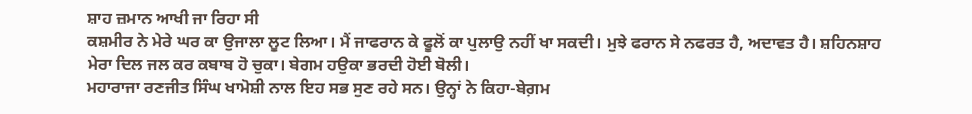ਸ਼ਾਹ ਜ਼ਮਾਨ ਆਖੀ ਜਾ ਰਿਹਾ ਸੀ
ਕਸ਼ਮੀਰ ਨੇ ਮੇਰੇ ਘਰ ਕਾ ਉਜਾਲਾ ਲੂਟ ਲਿਆ। ਮੈਂ ਜਾਫਰਾਨ ਕੇ ਫੂਲੋਂ ਕਾ ਪੁਲਾਉ ਨਹੀਂ ਖਾ ਸਕਦੀ। ਮੁਝੇ ਫਰਾਨ ਸੇ ਨਫਰਤ ਹੈ, ਅਦਾਵਤ ਹੈ। ਸ਼ਹਿਨਸ਼ਾਹ ਮੇਰਾ ਦਿਲ ਜਲ ਕਰ ਕਬਾਬ ਹੋ ਚੁਕਾ। ਬੇਗਮ ਹਉਕਾ ਭਰਦੀ ਹੋਈ ਬੋਲੀ।
ਮਹਾਰਾਜਾ ਰਣਜੀਤ ਸਿੰਘ ਖਾਮੋਸ਼ੀ ਨਾਲ ਇਹ ਸਭ ਸੁਣ ਰਹੇ ਸਨ। ਉਨ੍ਹਾਂ ਨੇ ਕਿਹਾ-ਬੇਗ਼ਮ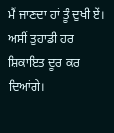ਮੈਂ ਜਾਣਦਾ ਹਾਂ ਤੂੰ ਦੁਖੀ ਏਂ। ਅਸੀਂ ਤੁਹਾਡੀ ਹਰ ਸ਼ਿਕਾਇਤ ਦੂਰ ਕਰ ਦਿਆਂਗੇ।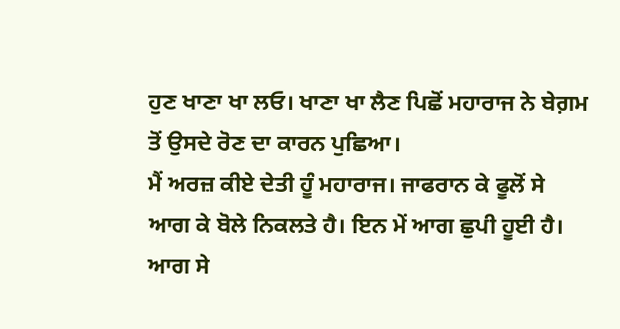ਹੁਣ ਖਾਣਾ ਖਾ ਲਓ। ਖਾਣਾ ਖਾ ਲੈਣ ਪਿਛੋਂ ਮਹਾਰਾਜ ਨੇ ਬੇਗ਼ਮ ਤੋਂ ਉਸਦੇ ਰੋਣ ਦਾ ਕਾਰਨ ਪੁਛਿਆ।
ਮੈਂ ਅਰਜ਼ ਕੀਏ ਦੇਤੀ ਹੂੰ ਮਹਾਰਾਜ। ਜਾਫਰਾਨ ਕੇ ਫੂਲੋਂ ਸੇ ਆਗ ਕੇ ਬੋਲੇ ਨਿਕਲਤੇ ਹੈ। ਇਨ ਮੇਂ ਆਗ ਛੁਪੀ ਹੂਈ ਹੈ। ਆਗ ਸੇ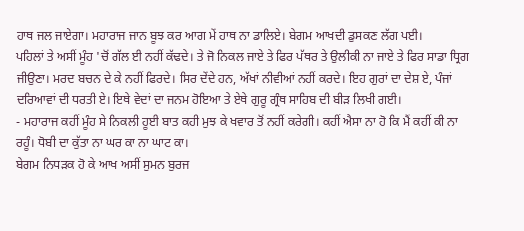ਹਾਥ ਜਲ ਜਾਏਗਾ। ਮਹਾਰਾਜ ਜਾਨ ਬੂਝ ਕਰ ਆਗ ਮੇਂ ਹਾਥ ਨਾ ਡਾਲਿਏ। ਬੇਗਮ ਆਖਦੀ ਡੁਸਕਣ ਲੱਗ ਪਈ।
ਪਹਿਲਾਂ ਤੇ ਅਸੀਂ ਮੂੰਹ 'ਚੋਂ ਗੱਲ ਈ ਨਹੀਂ ਕੱਢਦੇ। ਤੇ ਜੋ ਨਿਕਲ ਜਾਏ ਤੇ ਫਿਰ ਪੱਥਰ ਤੇ ਉਲੀਕੀ ਨਾ ਜਾਏ ਤੇ ਫਿਰ ਸਾਡਾ ਧ੍ਰਿਗ ਜੀਉਣਾ। ਮਰਦ ਬਚਨ ਦੇ ਕੇ ਨਹੀਂ ਫਿਰਦੇ। ਸਿਰ ਦੇਂਦੇ ਹਨ, ਅੱਖਾਂ ਨੀਵੀਆਂ ਨਹੀਂ ਕਰਦੇ। ਇਹ ਗੁਰਾਂ ਦਾ ਦੇਸ਼ ਏ, ਪੰਜਾਂ ਦਰਿਆਵਾਂ ਦੀ ਧਰਤੀ ਏ। ਇਥੇ ਵੇਦਾਂ ਦਾ ਜਨਮ ਹੋਇਆ ਤੇ ਏਥੇ ਗੁਰੂ ਗ੍ਰੰਥ ਸਾਹਿਬ ਦੀ ਬੀੜ ਲਿਖੀ ਗਈ।
- ਮਹਾਰਾਜ ਕਹੀਂ ਮੂੰਹ ਸੇ ਨਿਕਲੀ ਹੂਈ ਬਾਤ ਕਹੀ ਮੁਝ ਕੇ ਖਵਾਰ ਤੋਂ ਨਹੀਂ ਕਰੇਗੀ। ਕਹੀਂ ਐਸਾ ਨਾ ਹੋ ਕਿ ਮੈਂ ਕਹੀਂ ਕੀ ਨਾ ਰਹੂੰ। ਧੋਬੀ ਦਾ ਕੁੱਤਾ ਨਾ ਘਰ ਕਾ ਨਾ ਘਾਟ ਕਾ।
ਬੇਗਮ ਨਿਧੜਕ ਹੋ ਕੇ ਆਖ ਅਸੀਂ ਸੁਮਨ ਬੁਰਜ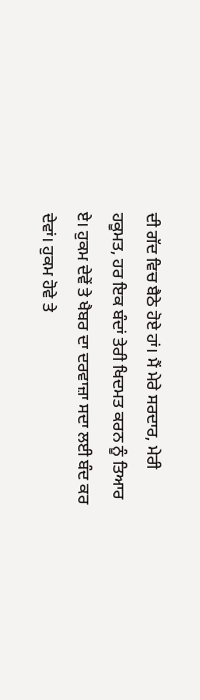ਦੀ ਗੱਦ ਵਿਚ ਬੈਠੇ ਹੋਏ ਹਾਂ। ਮੈਂ ਮੇਰੇ ਸਰਦਾਰ, ਮੇਰੀ ਹਕੂਮਤ, ਹਰ ਇਕ ਬੰਦਾਂ ਤੇਰੀ ਖਿਦਮਤ ਕਰਨ ਨੂੰ ਤਿਆਰ ਏ। ਹੁਕਮ ਦੇਵੇਂ ਤੇ ਖੈਬਰ ਦਾ ਦਰਵਾਜ਼ਾ ਸਦਾ ਲਈ ਬੰਦ ਕਰ ਦੇਵਾਂ। ਹੁਕਮ ਹੋਵੇ ਤੇ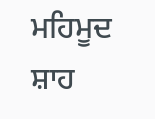ਮਹਿਮੂਦ ਸ਼ਾਹ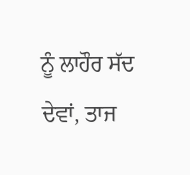ਨੂੰ ਲਾਹੌਰ ਸੱਦ ਦੇਵਾਂ, ਤਾਜ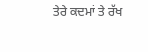ਤੇਰੇ ਕਦਮਾਂ ਤੇ ਰੱਖ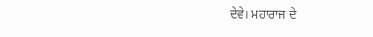ਦੇਵੇ। ਮਹਾਰਾਜ ਦੇ